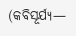(କବିସୂର୍ଯ୍ୟ—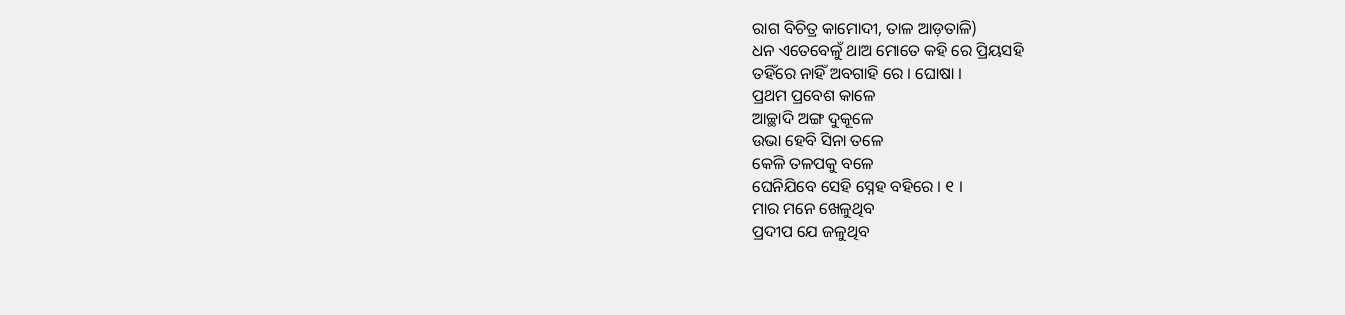ରାଗ ବିଚିତ୍ର କାମୋଦୀ, ତାଳ ଆଡ଼ତାଳି)
ଧନ ଏତେବେଳୁଁ ଥାଅ ମୋତେ କହି ରେ ପ୍ରିୟସହି
ତହିଁରେ ନାହିଁ ଅବଗାହି ରେ । ଘୋଷା ।
ପ୍ରଥମ ପ୍ରବେଶ କାଳେ
ଆଚ୍ଛାଦି ଅଙ୍ଗ ଦୁକୂଳେ
ଉଭା ହେବି ସିନା ତଳେ
କେଳି ତଳପକୁ ବଳେ
ଘେନିଯିବେ ସେହି ସ୍ନେହ ବହିରେ । ୧ ।
ମାର ମନେ ଖେଳୁଥିବ
ପ୍ରଦୀପ ଯେ ଜଳୁଥିବ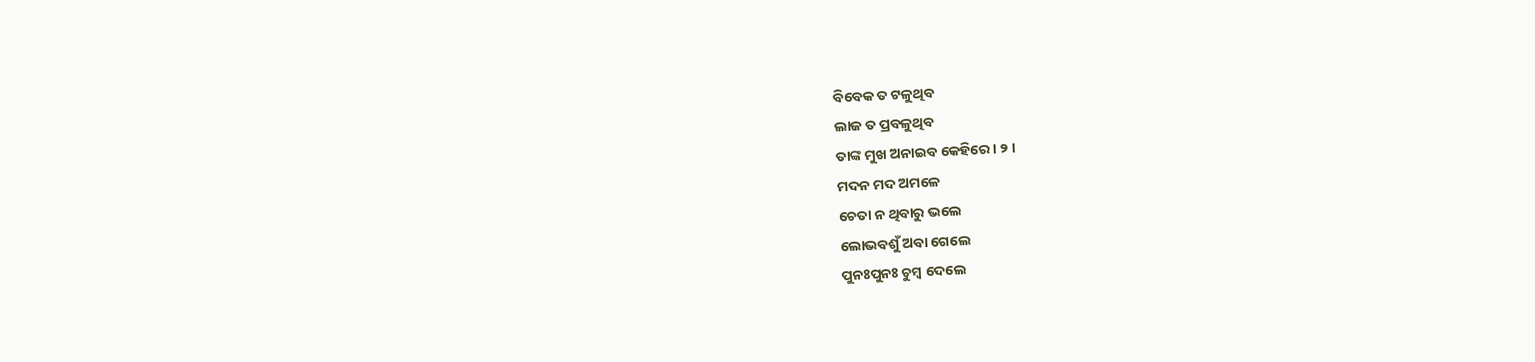ବିବେକ ତ ଟଳୁଥିବ
ଲାଜ ତ ପ୍ରବଳୁଥିବ
ତାଙ୍କ ମୁଖ ଅନାଇବ କେହିରେ । ୨ ।
ମଦନ ମଦ ଅମଳେ
ଚେତା ନ ଥିବାରୁ ଭଲେ
ଲୋଭବଶୁଁ ଅବା ଗେଲେ
ପୁନଃପୁନଃ ଚୁମ୍ବ ଦେଲେ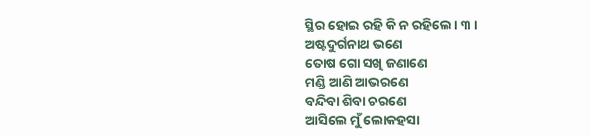ସ୍ଥିର ହୋଇ ରହି କି ନ ରହିଲେ । ୩ ।
ଅଷ୍ଟଦୁର୍ଗନାଥ ଭଣେ
ତୋଷ ଗୋ ସଖି ଜଣାଣେ
ମଣ୍ଡି ଆଣି ଆଭରଣେ
ବନ୍ଦିବା ଶିବା ଚରଣେ
ଆସିଲେ ମୁଁ ଲୋକହସା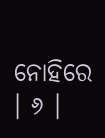ନୋହିରେ । ୬ ।